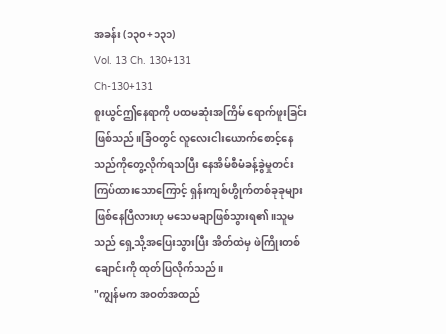အခန်း (၁၃၀+၁၃၁)
Vol. 13 Ch. 130+131
Ch-130+131
စူးယွင်ဤနေရာကို ပထမဆုံးအကြိမ် ရောက်ဖူးခြင်းဖြစ်သည်။ခြံဝတွင် လူလေးငါးယောက်စောင့်နေသည်ကိုတွေ့လိုက်ရသပြီး နေအိမ်စီမံခန့်ခွဲမှုတင်းကြပ်ထားသောကြောင့် ရှန်းကျစ်ဟွိုက်တစ်ခုခုများ ဖြစ်နေပြီလားဟု မသေမချာဖြစ်သွားရ၏။သူမသည် ရှေ့သို့အပြေးသွားပြီး အိတ်ထဲမှ ဖဲကြိုးတစ်ချောင်းကို ထုတ်ပြလိုက်သည်။
"ကျွန်မက အဝတ်အထည်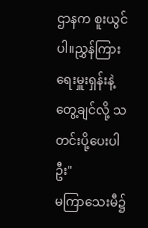ဌာနက စူးယွင်ပါ။ညွှန်ကြားရေးမှူးရှန်းနဲ့ တွေ့ချင်လို့ သတင်းပို့ပေးပါဦး"
မကြာသေးမီ၌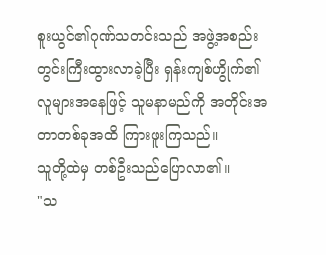စူးယွင်၏ဂုဏ်သတင်းသည် အဖွဲ့အစည်းတွင်းကြီးထွားလာခဲ့ပြီး ရှန်းကျစ်ဟွိုက်၏လူများအနေဖြင့် သူမနာမည်ကို အတိုင်းအတာတစ်ခုအထိ ကြားဖူးကြသည်။
သူတို့ထဲမှ တစ်ဦးသည်ပြောလာ၏။
"သ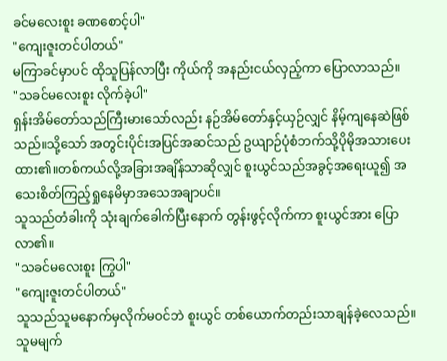ခင်မလေးစူး ခဏစောင့်ပါ"
"ကျေးဇူးတင်ပါတယ်"
မကြာခင်မှာပင် ထိုသူပြန်လာပြီး ကိုယ်ကို အနည်းငယ်လှည့်ကာ ပြောလာသည်။
"သခင်မလေးစူး လိုက်ခဲ့ပါ"
ရှန်းအိမ်တော်သည်ကြီးမားသော်လည်း နဉ်အိမ်တော်နှင့်ယှဉ်လျှင် နိမ့်ကျနေဆဲဖြစ်သည်။သို့သော် အတွင်းပိုင်းအပြင်အဆင်သည် ဥယျာဉ်ပုံစံဘက်သို့ပိုမိုအသားပေးထား၏။တစ်ကယ်လို့အခြားအချိန်သာဆိုလျှင် စူးယွင်သည်အခွင့်အရေးယူ၍ အသေးစိတ်ကြည့်ရှုနေမိမှာအသေအချာပင်။
သူသည်တံခါးကို သုံးချက်ခေါက်ပြီးနောက် တွန်းဖွင့်လိုက်ကာ စူးယွင်အား ပြောလာ၏။
"သခင်မလေးစူး ကြွပါ"
"ကျေးဇူးတင်ပါတယ်"
သူသည်သူမနောက်မှလိုက်မဝင်ဘဲ စူးယွင် တစ်ယောက်တည်းသာချန်ခဲ့လေသည်။
သူမမျက်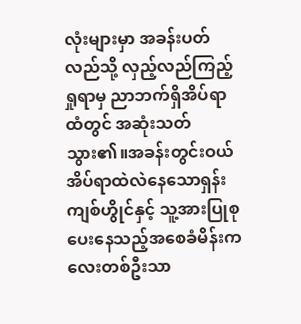လုံးများမှာ အခန်းပတ်လည်သို့ လှည့်လည်ကြည့်ရှုရာမှ ညာဘက်ရှိအိပ်ရာထံတွင် အဆုံးသတ်သွား၏။အခန်းတွင်းဝယ် အိပ်ရာထဲလဲနေသောရှန်းကျစ်ဟွိုင်နှင့် သူ့အားပြုစုပေးနေသည့်အစေခံမိန်းကလေးတစ်ဦးသာ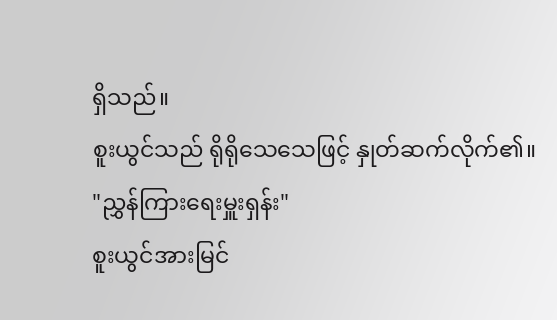ရှိသည်။
စူးယွင်သည် ရိုရိုသေသေဖြင့် နှုတ်ဆက်လိုက်၏။
"ညွှန်ကြားရေးမှူးရှန်း"
စူးယွင်အားမြင်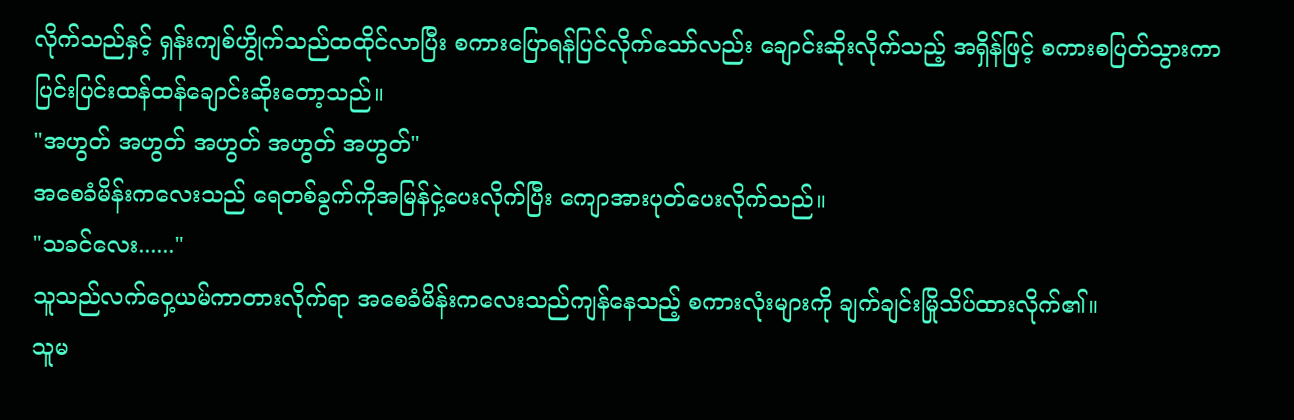လိုက်သည်နှင့် ရှန်းကျစ်ဟွိုက်သည်ထထိုင်လာပြီး စကားပြောရန်ပြင်လိုက်သော်လည်း ချောင်းဆိုးလိုက်သည့် အရှိန်ဖြင့် စကားစပြတ်သွားကာပြင်းပြင်းထန်ထန်ချောင်းဆိုးတော့သည်။
"အဟွတ် အဟွတ် အဟွတ် အဟွတ် အဟွတ်"
အစေခံမိန်းကလေးသည် ရေတစ်ခွက်ကိုအမြန်ငှဲ့ပေးလိုက်ပြီး ကျောအားပုတ်ပေးလိုက်သည်။
"သခင်လေး......"
သူသည်လက်ဝှေ့ယမ်ကာတားလိုက်ရာ အစေခံမိန်းကလေးသည်ကျန်နေသည့် စကားလုံးများကို ချက်ချင်းမြိုသိပ်ထားလိုက်၏။
သူမ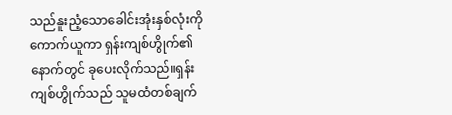သည်နူးညံ့သောခေါင်းအုံးနှစ်လုံးကို ကောက်ယူကာ ရှန်းကျစ်ဟွိုက်၏နောက်တွင် ခုပေးလိုက်သည်။ရှန်းကျစ်ဟွိုက်သည် သူမထံတစ်ချက်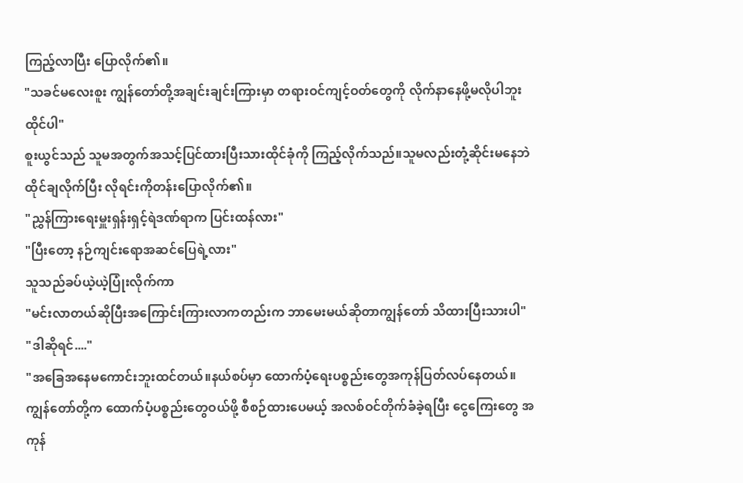ကြည့်လာပြီး ပြောလိုက်၏။
"သခင်မလေးစူး ကျွန်တော်တို့အချင်းချင်းကြားမှာ တရားဝင်ကျင့်ဝတ်တွေကို လိုက်နာနေဖို့မလိုပါဘူး ထိုင်ပါ"
စူးယွင်သည် သူမအတွက်အသင့်ပြင်ထားပြီးသားထိုင်ခုံကို ကြည့်လိုက်သည်။သူမလည်းတုံ့ဆိုင်းမနေဘဲ ထိုင်ချလိုက်ပြီး လိုရင်းကိုတန်းပြောလိုက်၏။
"ညွှန်ကြားရေးမှူးရှန်းရှင့်ရဲဒဏ်ရာက ပြင်းထန်လား"
"ပြီးတော့ နဉ်ကျင်းရောအဆင်ပြေရဲ့လား"
သူသည်ခပ်ယဲ့ယဲ့ပြုံးလိုက်ကာ
"မင်းလာတယ်ဆိုပြီးအကြောင်းကြားလာကတည်းက ဘာမေးမယ်ဆိုတာကျွန်တော် သိထားပြီးသားပါ"
"ဒါဆိုရင်...."
"အခြေအနေမကောင်းဘူးထင်တယ်။နယ်စပ်မှာ ထောက်ပံ့ရေးပစ္စည်းတွေအကုန်ပြတ်လပ်နေတယ်။ကျွန်တော်တို့က ထောက်ပံ့ပစ္စည်းတွေဝယ်ဖို့ စီစဉ်ထားပေမယ့် အလစ်ဝင်တိုက်ခံခဲ့ရပြီး ငွေကြေးတွေ အကုန်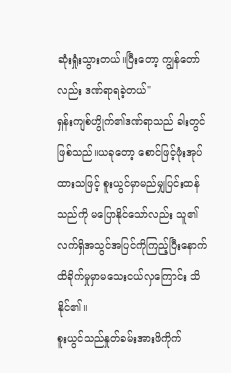ဆုံးရှုံးသွားတယ်။ပြီးတော့ ကျွန်တော်လည်း ဒဏ်ရာရခဲ့တယ်"
ရှန်းကျစ်ဟွိုက်၏ဒဏ်ရာသည် ခါးတွင်ဖြစ်သည်။ယခုတော့ စောင်ဖြင့်ဖုံးအုပ်ထားသဖြင့် စူးယွင်မှာမည်မျှပြင်းထန်သည်ကို မပြောနိုင်သော်လည်း သူ၏လက်ရှိအသွင်အပြင်ကိုကြည့်ပြီးနောက် ထိခိုက်မှုမှာမသေးငယ်လှကြောင်း သိနိုင်၏။
စူးယွင်သည်နှုတ်ခမ်းအားဖိကိုက်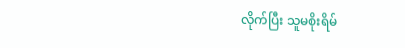လိုက်ပြီး သူမစိုးရိမ်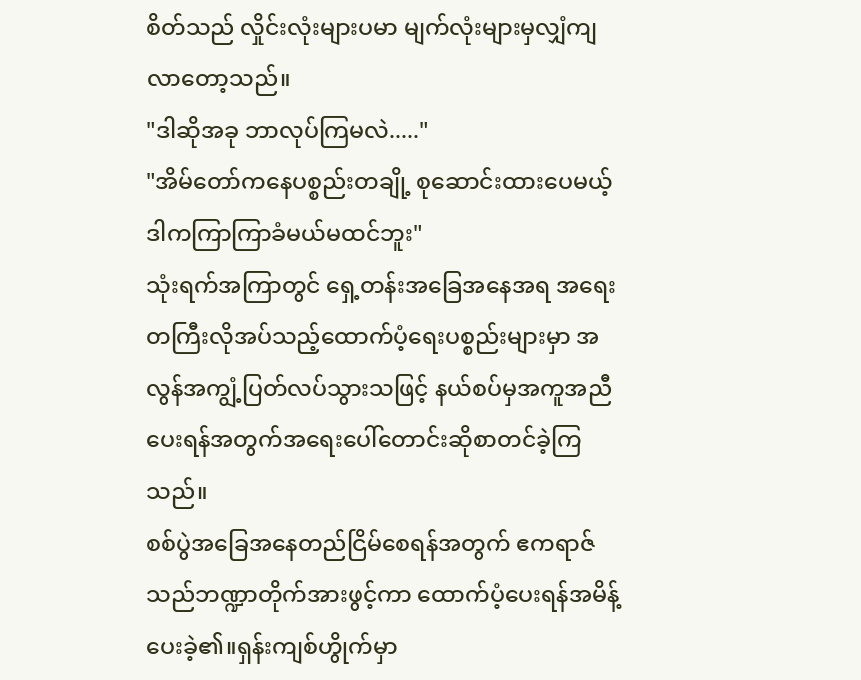စိတ်သည် လှိုင်းလုံးများပမာ မျက်လုံးများမှလျှံကျလာတော့သည်။
"ဒါဆိုအခု ဘာလုပ်ကြမလဲ....."
"အိမ်တော်ကနေပစ္စည်းတချို့ စုဆောင်းထားပေမယ့် ဒါကကြာကြာခံမယ်မထင်ဘူး"
သုံးရက်အကြာတွင် ရှေ့တန်းအခြေအနေအရ အရေးတကြီးလိုအပ်သည့်ထောက်ပံ့ရေးပစ္စည်းများမှာ အလွန်အကျွံ့ပြတ်လပ်သွားသဖြင့် နယ်စပ်မှအကူအညီပေးရန်အတွက်အရေးပေါ်တောင်းဆိုစာတင်ခဲ့ကြသည်။
စစ်ပွဲအခြေအနေတည်ငြိမ်စေရန်အတွက် ဧကရာဇ်သည်ဘဏ္ဍာတိုက်အားဖွင့်ကာ ထောက်ပံ့ပေးရန်အမိန့်ပေးခဲ့၏။ရှန်းကျစ်ဟွိုက်မှာ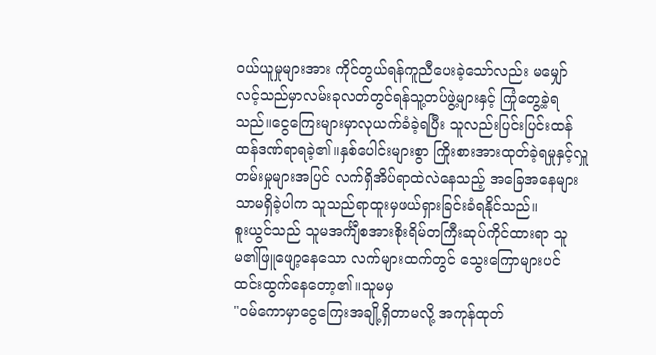ဝယ်ယူမှုများအား ကိုင်တွယ်ရန်ကူညီပေးခဲ့သော်လည်း မမျှော်လင့်သည်မှာလမ်းခုလတ်တွင်ရန်သူ့တပ်ဖွဲ့များနှင့် ကြုံတွေ့ခဲ့ရသည်။ငွေကြေးများမှာလုယက်ခံခဲ့ရပြီး သူလည်းပြင်းပြင်းထန်ထန်ဒဏ်ရာရခဲ့၏။နှစ်ပေါင်းများစွာ ကြိုးစားအားထုတ်ခဲ့ရမှုနှင့်လှူတမ်းမှုများအပြင် လက်ရှိအိပ်ရာထဲလဲနေသည့် အခြေအနေများသာမရှိခဲ့ပါက သူသည်ရာထူးမှဖယ်ရှားခြင်းခံရနိုင်သည်။
စူးယွင်သည် သူမအင်္ကျီစအားစိုးရိမ်တကြီးဆုပ်ကိုင်ထားရာ သူမ၏ဖြူဖျော့နေသော လက်များထက်တွင် သွေးကြောများပင်ထင်းထွက်နေတော့၏။သူမမှ
"ဝမ်ကောမှာငွေကြေးအချို့ရှိတာမလို့ အကုန်ထုတ်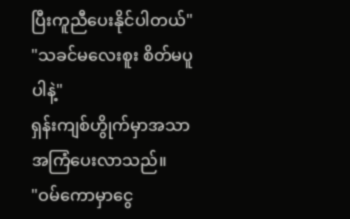ပြီးကူညီပေးနိုင်ပါတယ်"
"သခင်မလေးစူး စိတ်မပူပါနဲ့"
ရှန်းကျစ်ဟွိုက်မှာအသာအကြံပေးလာသည်။
"ဝမ်ကောမှာငွေ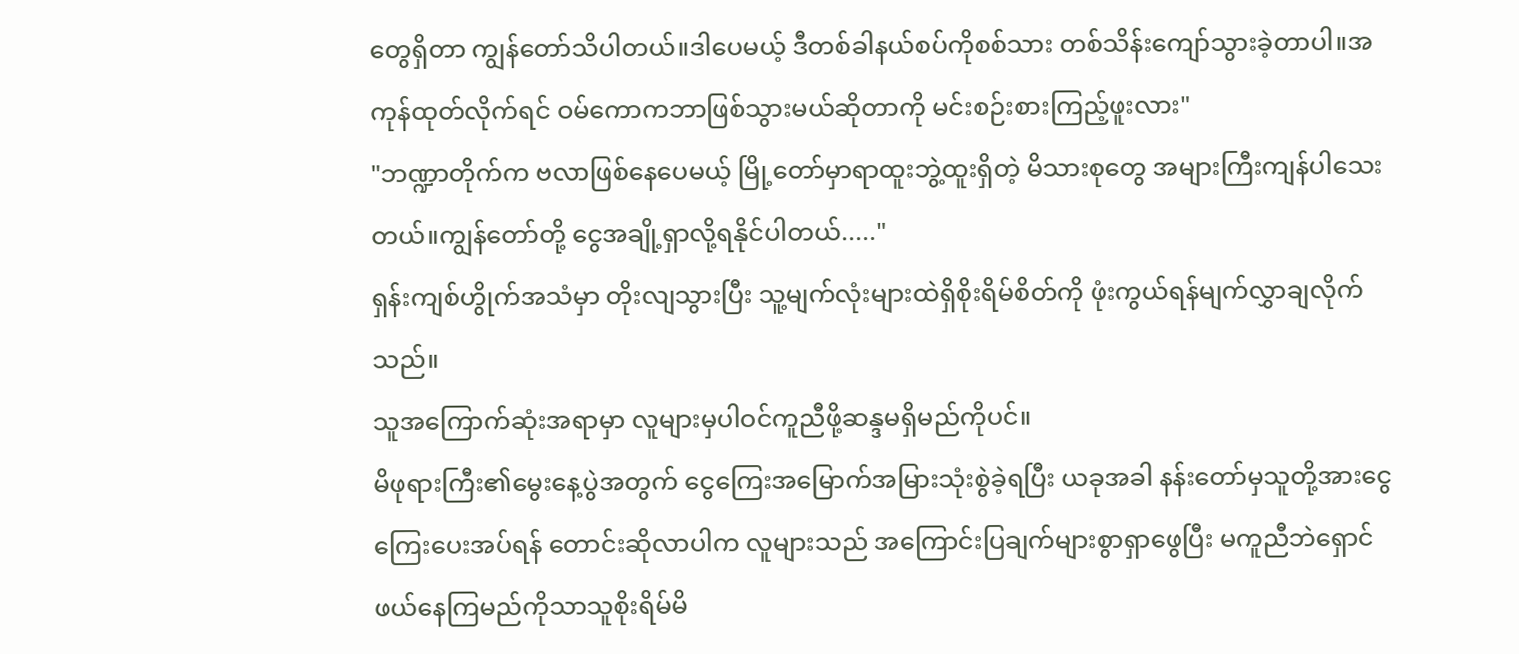တွေရှိတာ ကျွန်တော်သိပါတယ်။ဒါပေမယ့် ဒီတစ်ခါနယ်စပ်ကိုစစ်သား တစ်သိန်းကျော်သွားခဲ့တာပါ။အကုန်ထုတ်လိုက်ရင် ဝမ်ကောကဘာဖြစ်သွားမယ်ဆိုတာကို မင်းစဉ်းစားကြည့်ဖူးလား"
"ဘဏ္ဍာတိုက်က ဗလာဖြစ်နေပေမယ့် မြို့တော်မှာရာထူးဘွဲ့ထူးရှိတဲ့ မိသားစုတွေ အများကြီးကျန်ပါသေးတယ်။ကျွန်တော်တို့ ငွေအချို့ရှာလို့ရနိုင်ပါတယ်....."
ရှန်းကျစ်ဟွိုက်အသံမှာ တိုးလျသွားပြီး သူ့မျက်လုံးများထဲရှိစိုးရိမ်စိတ်ကို ဖုံးကွယ်ရန်မျက်လွှာချလိုက်သည်။
သူအကြောက်ဆုံးအရာမှာ လူများမှပါဝင်ကူညီဖို့ဆန္ဒမရှိမည်ကိုပင်။
မိဖုရားကြီး၏မွေးနေ့ပွဲအတွက် ငွေကြေးအမြောက်အမြားသုံးစွဲခဲ့ရပြီး ယခုအခါ နန်းတော်မှသူတို့အားငွေကြေးပေးအပ်ရန် တောင်းဆိုလာပါက လူများသည် အကြောင်းပြချက်များစွာရှာဖွေပြီး မကူညီဘဲရှောင်ဖယ်နေကြမည်ကိုသာသူစိုးရိမ်မိ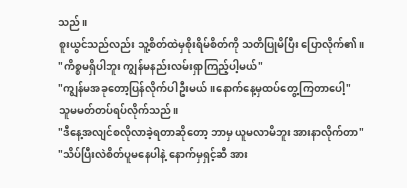သည်။
စူးယွင်သည်လည်း သူ့စိတ်ထဲမှစိုးရိမ်စိတ်ကို သတိပြုမိပြီး ပြောလိုက်၏။
"ကိစ္စမရှိပါဘူး ကျွန်မနည်းလမ်းရှာကြည့်ပါ့မယ်"
"ကျွန်မအခုတော့ပြန်လိုက်ပါဦးမယ်။နောက်နေ့မှထပ်တွေ့ကြတာပေါ့"
သူမမတ်တပ်ရပ်လိုက်သည်။
"ဒီနေ့အလျင်စလိုလာခဲ့ရတာဆိုတော့ ဘာမှ ယူမလာမိဘူး အားနာလိုက်တာ"
"သိပ်ပြီးလဲစိတ်ပူမနေပါနဲ့ နောက်မှရှင့်ဆီ အား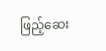ဖြည့်ဆေး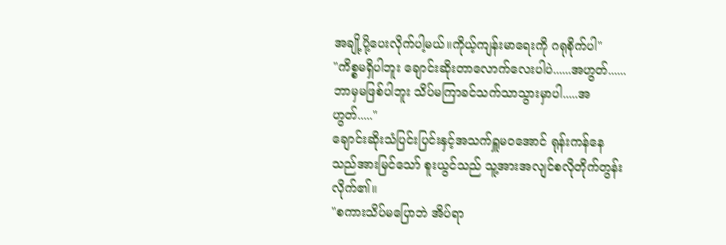အချို့ပို့ပေးလိုက်ပါ့မယ်။ကိုယ့်ကျန်းမာရေးကို ဂရုစိုက်ပါ"
"ကိစ္စမရှိပါဘူး ချောင်းဆိုးတာလောက်လေးပါပဲ......အဟွတ်......ဘာမှမဖြစ်ပါဘူး သိပ်မကြာခင်သက်သာသွားမှာပါ.....အဟွတ်....."
ချောင်းဆိုးသံပြင်းပြင်းနှင့်အသက်ရှူမဝအောင် ရုန်းကန်နေသည်အားမြင်သော် စူးယွင်သည် သူ့အားအလျင်စလိုတိုက်တွန်းလိုက်၏။
"စကားသိပ်မပြောဘဲ အိပ်ရာ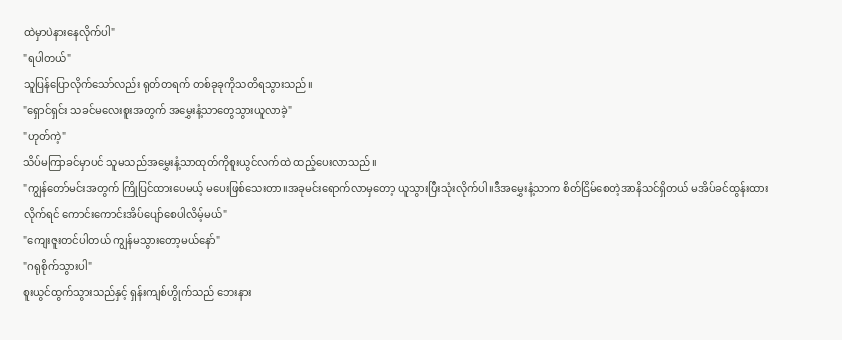ထဲမှာပဲနားနေလိုက်ပါ"
"ရပါတယ်"
သူပြန်ပြောလိုက်သော်လည်း ရုတ်တရက် တစ်ခုခုကိုသတိရသွားသည်။
"ရှောင်ရှင်း သခင်မလေးစူးအတွက် အမွှေးနံ့သာတွေသွားယူလာခဲ့"
"ဟုတ်ကဲ့"
သိပ်မကြာခင်မှာပင် သူမသည်အမွှေးနံ့သာထုတ်ကိုစူးယွင်လက်ထဲ ထည့်ပေးလာသည်။
"ကျွန်တော်မင်းအတွက် ကြိုပြင်ထားပေမယ့် မပေးဖြစ်သေးတာ။အခုမင်းရောက်လာမှတော့ ယူသွားပြီးသုံးလိုက်ပါ။ဒီအမွှေးနံ့သာက စိတ်ငြိမ်စေတဲ့အာနိသင်ရှိတယ် မအိပ်ခင်ထွန်းထားလိုက်ရင် ကောင်းကောင်းအိပ်ပျော်စေပါလိမ့်မယ်"
"ကျေးဇူးတင်ပါတယ် ကျွန်မသွားတော့မယ်နော်"
"ဂရုစိုက်သွားပါ"
စူးယွင်ထွက်သွားသည်နှင့် ရှန်းကျစ်ဟွိုက်သည် ဘေးနား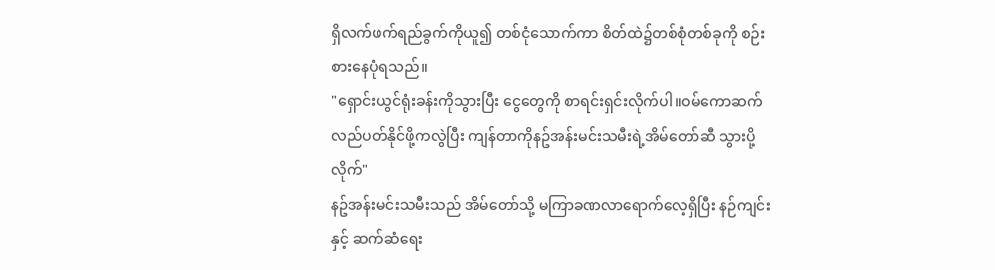ရှိလက်ဖက်ရည်ခွက်ကိုယူ၍ တစ်ငုံသောက်ကာ စိတ်ထဲ၌တစ်စုံတစ်ခုကို စဉ်းစားနေပုံရသည်။
"ရှောင်းယွင်ရုံးခန်းကိုသွားပြီး ငွေတွေကို စာရင်းရှင်းလိုက်ပါ။ဝမ်ကောဆက်လည်ပတ်နိုင်ဖို့ကလွဲပြီး ကျန်တာကိုနဥ်အန်းမင်းသမီးရဲ့အိမ်တော်ဆီ သွားပို့လိုက်"
နဥ်အန်းမင်းသမီးသည် အိမ်တော်သို့ မကြာခဏလာရောက်လေ့ရှိပြီး နဉ်ကျင်းနှင့် ဆက်ဆံရေး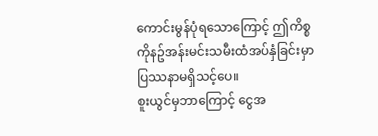ကောင်းမွန်ပုံရသောကြောင့် ဤကိစ္စကိုနဥ်အန်းမင်းသမီးထံအပ်နှံခြင်းမှာ ပြဿနာမရှိသင့်ပေ။
စူးယွင်မှဘာကြောင့် ငွေအ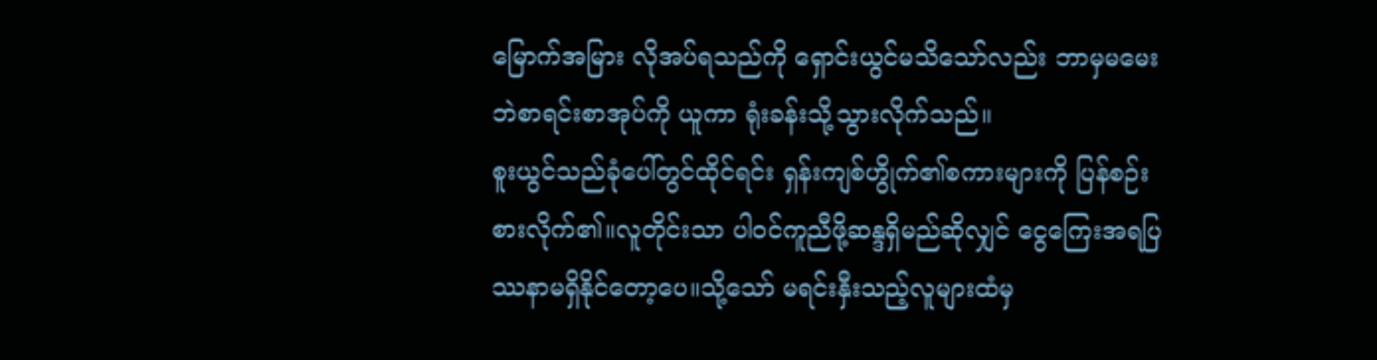မြောက်အမြား လိုအပ်ရသည်ကို ရှောင်းယွင်မသိသော်လည်း ဘာမှမမေးဘဲစာရင်းစာအုပ်ကို ယူကာ ရုံးခန်းသို့သွားလိုက်သည်။
စူးယွင်သည်ခုံပေါ်တွင်ထိုင်ရင်း ရှန်းကျစ်ဟွိုက်၏စကားများကို ပြန်စဉ်းစားလိုက်၏။လူတိုင်းသာ ပါဝင်ကူညီဖို့ဆန္ဒရှိမည်ဆိုလျှင် ငွေကြေးအရပြဿနာမရှိနိုင်တော့ပေ။သို့သော် မရင်းနှီးသည့်လူများထံမှ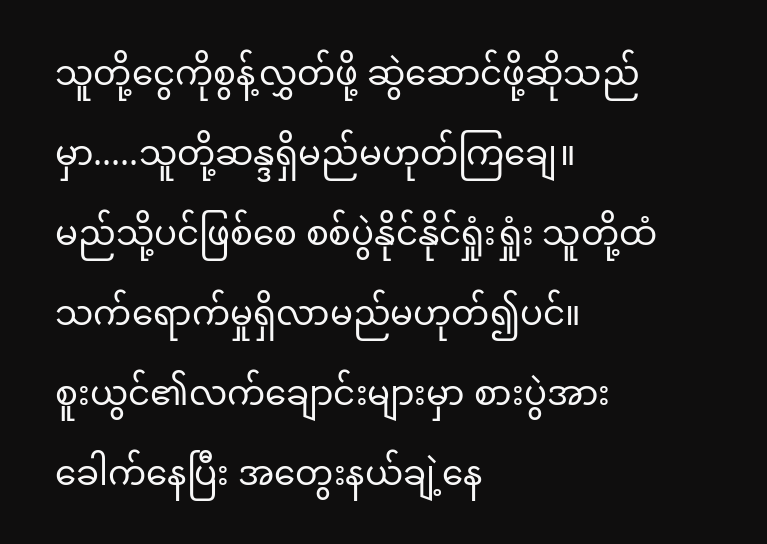သူတို့ငွေကိုစွန့်လွှတ်ဖို့ ဆွဲဆောင်ဖို့ဆိုသည်မှာ.....သူတို့ဆန္ဒရှိမည်မဟုတ်ကြချေ။
မည်သို့ပင်ဖြစ်စေ စစ်ပွဲနိုင်နိုင်ရှုံးရှုံး သူတို့ထံသက်ရောက်မှုရှိလာမည်မဟုတ်၍ပင်။
စူးယွင်၏လက်ချောင်းများမှာ စားပွဲအားခေါက်နေပြီး အတွေးနယ်ချဲ့နေ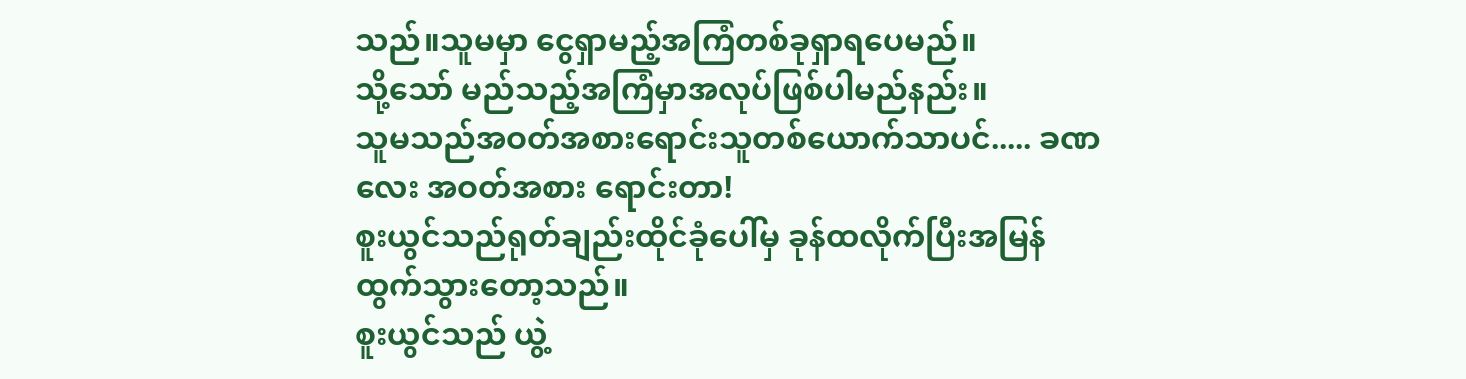သည်။သူမမှာ ငွေရှာမည့်အကြံတစ်ခုရှာရပေမည်။
သို့သော် မည်သည့်အကြံမှာအလုပ်ဖြစ်ပါမည်နည်း။
သူမသည်အဝတ်အစားရောင်းသူတစ်ယောက်သာပင်..... ခဏလေး အဝတ်အစား ရောင်းတာ!
စူးယွင်သည်ရုတ်ချည်းထိုင်ခုံပေါ်မှ ခုန်ထလိုက်ပြီးအမြန်ထွက်သွားတော့သည်။
စူးယွင်သည် ယွဲ့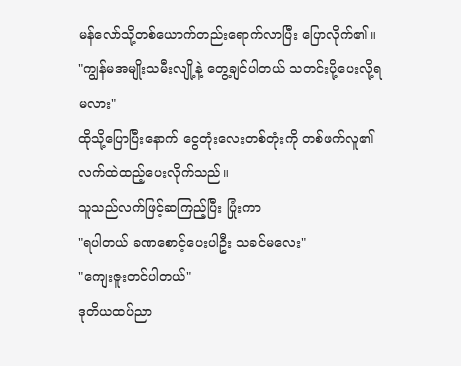မန်လော်သို့တစ်ယောက်တည်းရောက်လာပြီး ပြောလိုက်၏။
"ကျွန်မအမျိုးသမီးလျို့နဲ့ တွေ့ချင်ပါတယ် သတင်းပို့ပေးလို့ရမလား"
ထိုသို့ပြောပြီးနောက် ငွေတုံးလေးတစ်တုံးကို တစ်ဖက်လူ၏လက်ထဲထည့်ပေးလိုက်သည်။
သူသည်လက်ဖြင့်ဆကြည့်ပြီး ပြုံးကာ
"ရပါတယ် ခဏစောင့်ပေးပါဦး သခင်မလေး"
"ကျေးဇူးတင်ပါတယ်"
ဒုတိယထပ်ညာ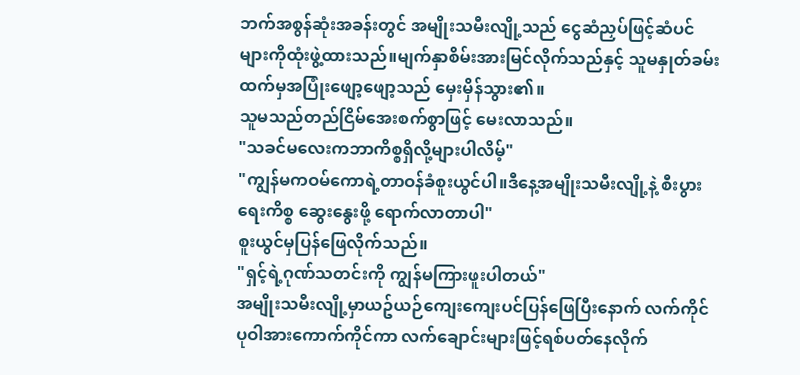ဘက်အစွန်ဆုံးအခန်းတွင် အမျိုးသမီးလျို့သည် ငွေဆံညှပ်ဖြင့်ဆံပင်များကိုထုံးဖွဲ့ထားသည်။မျက်နှာစိမ်းအားမြင်လိုက်သည်နှင့် သူမနှုတ်ခမ်းထက်မှအပြုံးဖျော့ဖျော့သည် မှေးမှိန်သွား၏။
သူမသည်တည်ငြိမ်အေးစက်စွာဖြင့် မေးလာသည်။
"သခင်မလေးကဘာကိစ္စရှိလို့များပါလိမ့်"
"ကျွန်မကဝမ်ကောရဲ့တာဝန်ခံစူးယွင်ပါ။ဒီနေ့အမျိုးသမီးလျို့နဲ့ စီးပွားရေးကိစ္စ ဆွေးနွေးဖို့ ရောက်လာတာပါ"
စူးယွင်မှပြန်ဖြေလိုက်သည်။
"ရှင့်ရဲ့ဂုဏ်သတင်းကို ကျွန်မကြားဖူးပါတယ်"
အမျိုးသမီးလျို့မှာယဥ်ယဉ်ကျေးကျေးပင်ပြန်ဖြေပြီးနောက် လက်ကိုင်ပုဝါအားကောက်ကိုင်ကာ လက်ချောင်းများဖြင့်ရစ်ပတ်နေလိုက်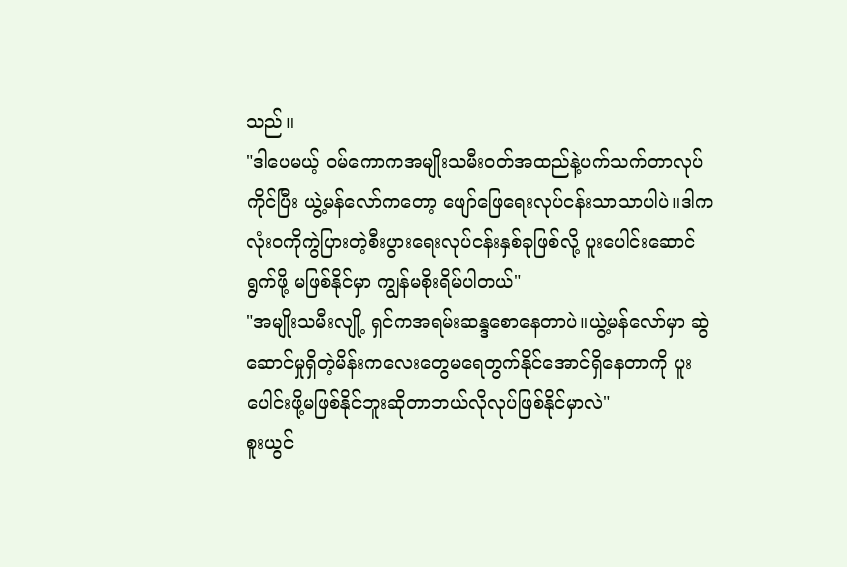သည်။
"ဒါပေမယ့် ဝမ်ကောကအမျိုးသမီးဝတ်အထည်နဲ့ပက်သက်တာလုပ်ကိုင်ပြီး ယွဲ့မန်လော်ကတော့ ဖျော်ဖြေရေးလုပ်ငန်းသာသာပါပဲ။ဒါက လုံးဝကိုကွဲပြားတဲ့စီးပွားရေးလုပ်ငန်းနှစ်ခုဖြစ်လို့ ပူးပေါင်းဆောင်ရွက်ဖို့ မဖြစ်နိုင်မှာ ကျွန်မစိုးရိမ်ပါတယ်"
"အမျိုးသမီးလျို့ ရှင်ကအရမ်းဆန္ဒစောနေတာပဲ။ယွဲ့မန်လော်မှာ ဆွဲဆောင်မှုရှိတဲ့မိန်းကလေးတွေမရေတွက်နိုင်အောင်ရှိနေတာကို ပူးပေါင်းဖို့မဖြစ်နိုင်ဘူးဆိုတာဘယ်လိုလုပ်ဖြစ်နိုင်မှာလဲ"
စူးယွင်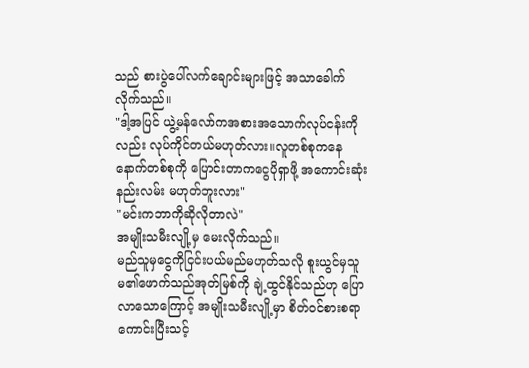သည် စားပွဲပေါ်လက်ချောင်းများဖြင့် အသာခေါက်လိုက်သည်။
"ဒါ့အပြင် ယွဲ့မန်လော်ကအစားအသောက်လုပ်ငန်းကိုလည်း လုပ်ကိုင်တယ်မဟုတ်လား။လူတစ်စုကနေနောက်တစ်စုကို ပြောင်းတာကငွေပိုရှာဖို့ အကောင်းဆုံးနည်းလမ်း မဟုတ်ဘူးလား"
"မင်းကဘာကိုဆိုလိုတာလဲ"
အမျိုးသမီးလျို့မှ မေးလိုက်သည်။
မည်သူမှငွေကိုငြင်းပယ်မည်မဟုတ်သလို စူးယွင်မှသူမ၏ဖောက်သည်အုတ်မြစ်ကို ချဲ့ထွင်နိုင်သည်ဟု ပြောလာသောကြောင့် အမျိုးသမီးလျို့မှာ စိတ်ဝင်စားစရာကောင်းပြီးသင့်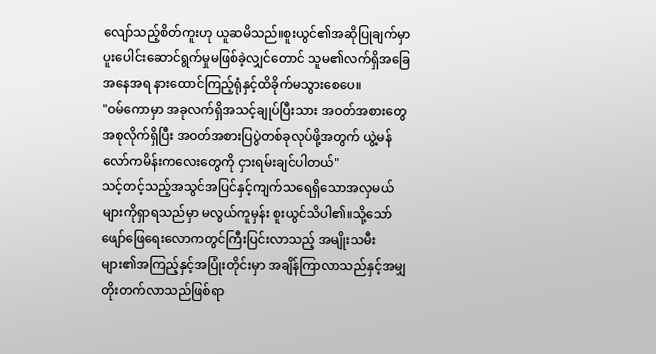လျော်သည့်စိတ်ကူးဟု ယူဆမိသည်။စူးယွင်၏အဆိုပြုချက်မှာ ပူးပေါင်းဆောင်ရွက်မှုမဖြစ်ခဲ့လျှင်တောင် သူမ၏လက်ရှိအခြေအနေအရ နားထောင်ကြည့်ရုံနှင့်ထိခိုက်မသွားစေပေ။
"ဝမ်ကောမှာ အခုလက်ရှိအသင့်ချုပ်ပြီးသား အဝတ်အစားတွေ အစုလိုက်ရှိပြီး အဝတ်အစားပြပွဲတစ်ခုလုပ်ဖို့အတွက် ယွဲ့မန်လော်ကမိန်းကလေးတွေကို ငှားရမ်းချင်ပါတယ်"
သင့်တင့်သည့်အသွင်အပြင်နှင့်ကျက်သရေရှိသောအလှမယ်များကိုရှာရသည်မှာ မလွယ်ကူမှန်း စူးယွင်သိပါ၏။သို့သော်ဖျော်ဖြေရေးလောကတွင်ကြီးပြင်းလာသည့် အမျိုးသမီးများ၏အကြည့်နှင့်အပြုံးတိုင်းမှာ အချိန်ကြာလာသည်နှင့်အမျှတိုးတက်လာသည်ဖြစ်ရာ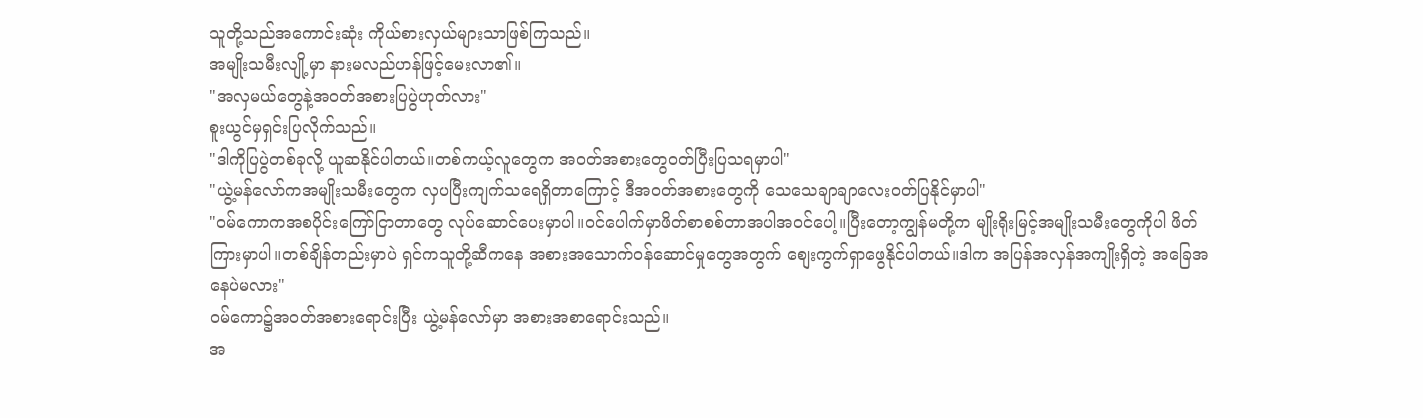သူတို့သည်အကောင်းဆုံး ကိုယ်စားလှယ်များသာဖြစ်ကြသည်။
အမျိုးသမီးလျို့မှာ နားမလည်ဟန်ဖြင့်မေးလာ၏။
"အလှမယ်တွေနဲ့အဝတ်အစားပြပွဲဟုတ်လား"
စူးယွင်မှရှင်းပြလိုက်သည်။
"ဒါကိုပြပွဲတစ်ခုလို့ ယူဆနိုင်ပါတယ်။တစ်ကယ့်လူတွေက အဝတ်အစားတွေဝတ်ပြီးပြသရမှာပါ"
"ယွဲ့မန်လော်ကအမျိုးသမီးတွေက လှပပြီးကျက်သရေရှိတာကြောင့် ဒီအဝတ်အစားတွေကို သေသေချာချာလေးဝတ်ပြနိုင်မှာပါ"
"ဝမ်ကောကအစပိုင်းကြော်ငြာတာတွေ လုပ်ဆောင်ပေးမှာပါ။ဝင်ပေါက်မှာဖိတ်စာစစ်တာအပါအဝင်ပေါ့။ပြီးတော့ကျွန်မတို့က မျိုးရိုးမြင့်အမျိုးသမီးတွေကိုပါ ဖိတ်ကြားမှာပါ။တစ်ချိန်တည်းမှာပဲ ရှင်ကသူတို့ဆီကနေ အစားအသောက်ဝန်ဆောင်မှုတွေအတွက် စျေးကွက်ရှာဖွေနိုင်ပါတယ်။ဒါက အပြန်အလှန်အကျိုးရှိတဲ့ အခြေအနေပဲမလား"
ဝမ်ကော၌အဝတ်အစားရောင်းပြီး ယွဲ့မန်လော်မှာ အစားအစာရောင်းသည်။
အ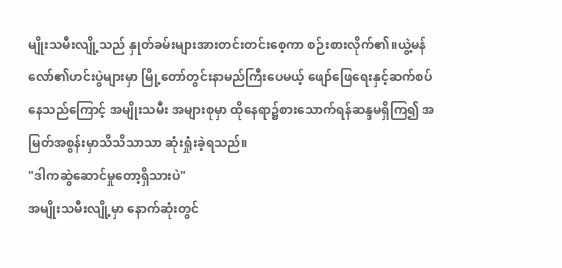မျိုးသမီးလျို့သည် နှုတ်ခမ်းများအားတင်းတင်းစေ့ကာ စဉ်းစားလိုက်၏။ယွဲ့မန်လော်၏ဟင်းပွဲများမှာ မြို့တော်တွင်းနာမည်ကြီးပေမယ့် ဖျော်ဖြေရေးနှင့်ဆက်စပ်နေသည်ကြောင့် အမျိုးသမီး အများစုမှာ ထိုနေရာ၌စားသောက်ရန်ဆန္ဒမရှိကြ၍ အမြတ်အစွန်းမှာသိသိသာသာ ဆုံးရှုံးခဲ့ရသည်။
"ဒါကဆွဲဆောင်မှုတော့ရှိသားပဲ"
အမျိုးသမီးလျို့မှာ နောက်ဆုံးတွင်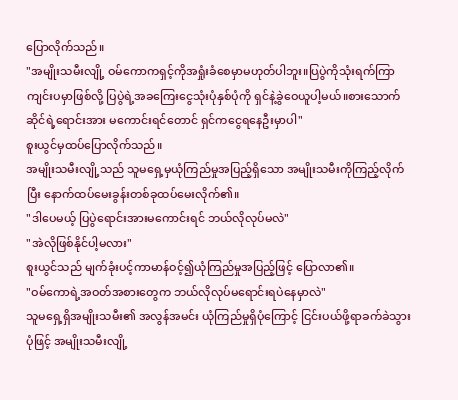ပြောလိုက်သည်။
"အမျိုးသမီးလျို့ ဝမ်ကောကရှင့်ကိုအရှုံးခံစေမှာမဟုတ်ပါဘူး။ပြပွဲကိုသုံးရက်ကြာ ကျင်းပမှာဖြစ်လို့ ပြပွဲရဲ့အခကြေးငွေသုံးပုံနှစ်ပုံကို ရှင်နဲ့ခွဲဝေယူပါ့မယ်။စားသောက်ဆိုင်ရဲ့ရောင်းအား မကောင်းရင်တောင် ရှင်ကငွေရနေဦးမှာပါ"
စူးယွင်မှထပ်ပြောလိုက်သည်။
အမျိုးသမီးလျို့သည် သူမရှေ့မှယုံကြည်မှုအပြည့်ရှိသော အမျိုးသမီးကိုကြည့်လိုက်ပြီး နောက်ထပ်မေးခွန်းတစ်ခုထပ်မေးလိုက်၏။
"ဒါပေမယ့် ပြပွဲရောင်းအားမကောင်းရင် ဘယ်လိုလုပ်မလဲ"
"အဲလိုဖြစ်နိုင်ပါ့မလား"
စူးယွင်သည် မျက်ခုံးပင့်ကာမာန်ဝင့်၍ယုံကြည်မှုအပြည့်ဖြင့် ပြောလာ၏။
"ဝမ်ကောရဲ့အဝတ်အစားတွေက ဘယ်လိုလုပ်မရောင်းရပဲနေမှာလဲ"
သူမရှေ့ရှိအမျိုးသမီး၏ အလွန်အမင်း ယုံကြည်မှုရှိပုံကြောင့် ငြင်းပယ်ဖို့ရာခက်ခဲသွားပုံဖြင့် အမျိုးသမီးလျို့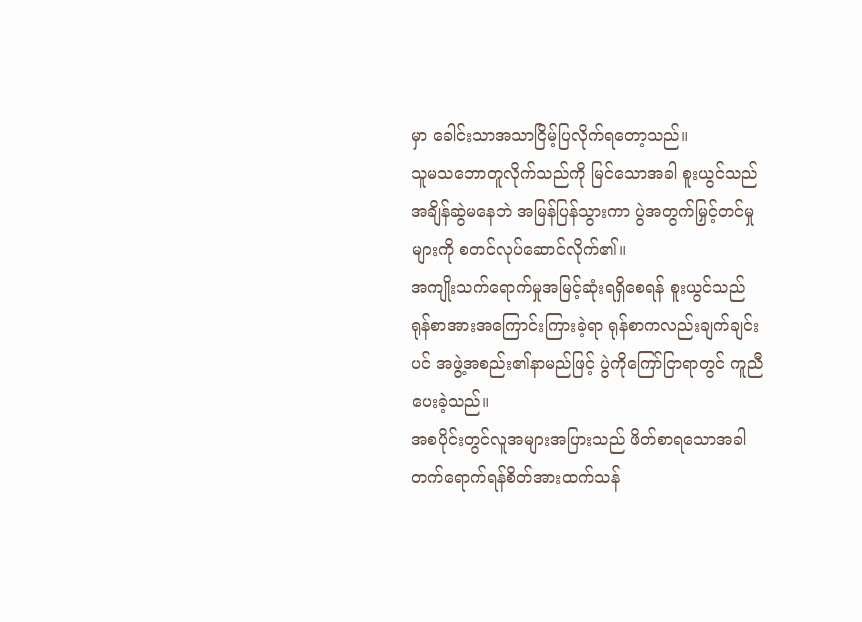မှာ ခေါင်းသာအသာငြိမ့်ပြလိုက်ရတော့သည်။
သူမသဘောတူလိုက်သည်ကို မြင်သောအခါ စူးယွင်သည်အချိန်ဆွဲမနေဘဲ အမြန်ပြန်သွားကာ ပွဲအတွက်မြှင့်တင်မှုများကို စတင်လုပ်ဆောင်လိုက်၏။
အကျိုးသက်ရောက်မှုအမြင့်ဆုံးရရှိစေရန် စူးယွင်သည် ရုန်စာအားအကြောင်းကြားခဲ့ရာ ရုန်စာကလည်းချက်ချင်းပင် အဖွဲ့အစည်း၏နာမည်ဖြင့် ပွဲကိုကြော်ငြာရာတွင် ကူညီပေးခဲ့သည်။
အစပိုင်းတွင်လူအများအပြားသည် ဖိတ်စာရသောအခါ တက်ရောက်ရန်စိတ်အားထက်သန်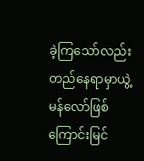ခဲ့ကြသော်လည်း တည်နေရာမှာယွဲ့မန်လော်ဖြစ်ကြောင်းမြင်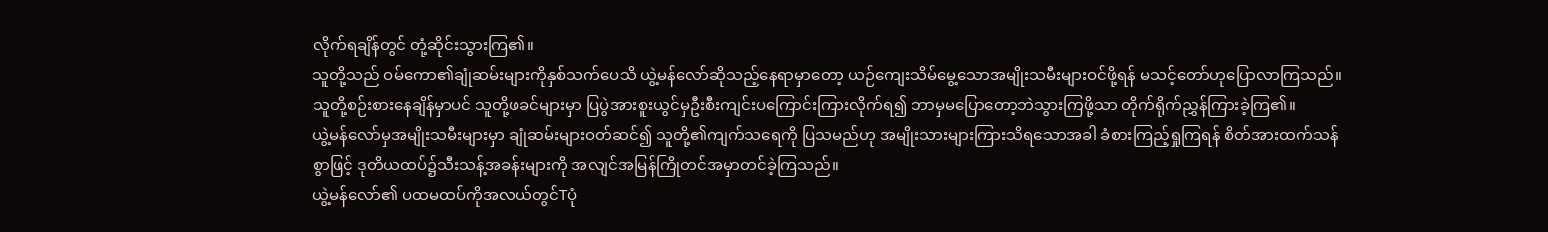လိုက်ရချိန်တွင် တုံ့ဆိုင်းသွားကြ၏။
သူတို့သည် ဝမ်ကော၏ချုံဆမ်းများကိုနှစ်သက်ပေသိ ယွဲ့မန်လော်ဆိုသည့်နေရာမှာတော့ ယဉ်ကျေးသိမ်မွေ့သောအမျိုးသမီးများဝင်ဖို့ရန် မသင့်တော်ဟုပြောလာကြသည်။သူတို့စဉ်းစားနေချိန်မှာပင် သူတို့ဖခင်များမှာ ပြပွဲအားစူးယွင်မှဦးစီးကျင်းပကြောင်းကြားလိုက်ရ၍ ဘာမှမပြောတော့ဘဲသွားကြဖို့သာ တိုက်ရိုက်ညွှန်ကြားခဲ့ကြ၏။
ယွဲ့မန်လော်မှအမျိုးသမီးများမှာ ချုံဆမ်းများဝတ်ဆင်၍ သူတို့၏ကျက်သရေကို ပြသမည်ဟု အမျိုးသားများကြားသိရသောအခါ ခံစားကြည့်ရှုကြရန် စိတ်အားထက်သန်စွာဖြင့် ဒုတိယထပ်၌သီးသန့်အခန်းများကို အလျင်အမြန်ကြိုတင်အမှာတင်ခဲ့ကြသည်။
ယွဲ့မန်လော်၏ ပထမထပ်ကိုအလယ်တွင်Tပုံ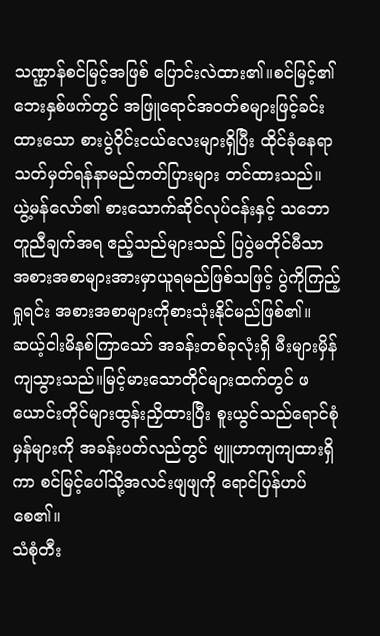သဏ္ဌာန်စင်မြင့်အဖြစ် ပြောင်းလဲထား၏။စင်မြင့်၏ဘေးနှစ်ဖက်တွင် အဖြူရောင်အဝတ်စများဖြင့်ခင်းထားသော စားပွဲဝိုင်းငယ်လေးများရှိပြီး ထိုင်ခုံနေရာ သတ်မှတ်ရန်နာမည်ကတ်ပြားများ တင်ထားသည်။
ယွဲ့မန်လော်၏ စားသောက်ဆိုင်လုပ်ငန်းနှင့် သဘောတူညီချက်အရ ဧည့်သည်များသည် ပြပွဲမတိုင်မီသာ အစားအစာများအားမှာယူရမည်ဖြစ်သဖြင့် ပွဲကိုကြည့်ရှုရင်း အစားအစာများကိုစားသုံးနိုင်မည်ဖြစ်၏။
ဆယ့်ငါးမိနစ်ကြာသော် အခန်းတစ်ခုလုံးရှိ မီးများမှိန်ကျသွားသည်။မြင့်မားသောတိုင်များထက်တွင် ဖယောင်းတိုင်များထွန်းညှိထားပြီး စူးယွင်သည်ရောင်စုံမှန်များကို အခန်းပတ်လည်တွင် ဗျူဟာကျကျထားရှိကာ စင်မြင့်ပေါ်သို့အလင်းဖျဖျကို ရောင်ပြန်ဟပ်စေ၏။
သံစုံတီး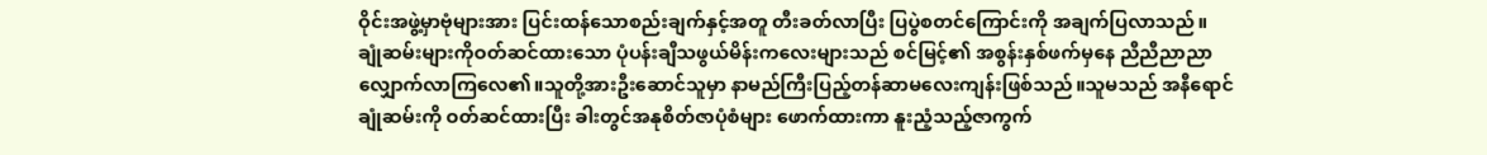ဝိုင်းအဖွဲ့မှာဗုံများအား ပြင်းထန်သောစည်းချက်နှင့်အတူ တီးခတ်လာပြီး ပြပွဲစတင်ကြောင်းကို အချက်ပြလာသည်။
ချုံဆမ်းများကိုဝတ်ဆင်ထားသော ပုံပန်းချီသဖွယ်မိန်းကလေးများသည် စင်မြင့်၏ အစွန်းနှစ်ဖက်မှနေ ညီညီညာညာလျှောက်လာကြလေ၏။သူတို့အားဦးဆောင်သူမှာ နာမည်ကြီးပြည့်တန်ဆာမလေးကျန်းဖြစ်သည်။သူမသည် အနီရောင်ချုံဆမ်းကို ဝတ်ဆင်ထားပြီး ခါးတွင်အနုစိတ်ဇာပုံစံများ ဖောက်ထားကာ နူးညံ့သည့်ဇာကွက်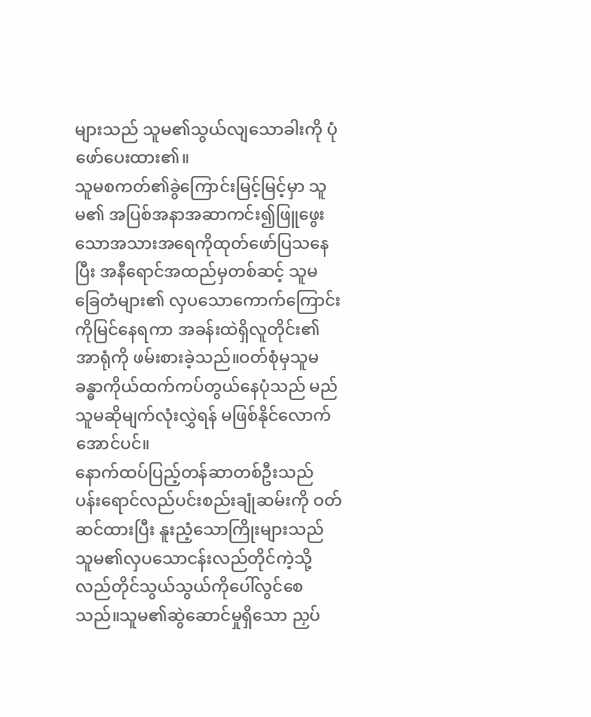များသည် သူမ၏သွယ်လျသောခါးကို ပုံဖော်ပေးထား၏။
သူမစကတ်၏ခွဲကြောင်းမြင့်မြင့်မှာ သူမ၏ အပြစ်အနာအဆာကင်း၍ဖြူဖွေးသောအသားအရေကိုထုတ်ဖော်ပြသနေပြီး အနီရောင်အထည်မှတစ်ဆင့် သူမခြေတံများ၏ လှပသောကောက်ကြောင်းကိုမြင်နေရကာ အခန်းထဲရှိလူတိုင်း၏အာရုံကို ဖမ်းစားခဲ့သည်။ဝတ်စုံမှသူမခန္ဓာကိုယ်ထက်ကပ်တွယ်နေပုံသည် မည်သူမဆိုမျက်လုံးလွှဲရန် မဖြစ်နိုင်လောက်အောင်ပင်။
နောက်ထပ်ပြည့်တန်ဆာတစ်ဦးသည် ပန်းရောင်လည်ပင်းစည်းချုံဆမ်းကို ဝတ်ဆင်ထားပြီး နူးညံ့သောကြိုးများသည် သူမ၏လှပသောငန်းလည်တိုင်ကဲ့သို့ လည်တိုင်သွယ်သွယ်ကိုပေါ်လွင်စေသည်။သူမ၏ဆွဲဆောင်မှုရှိသော ညှပ်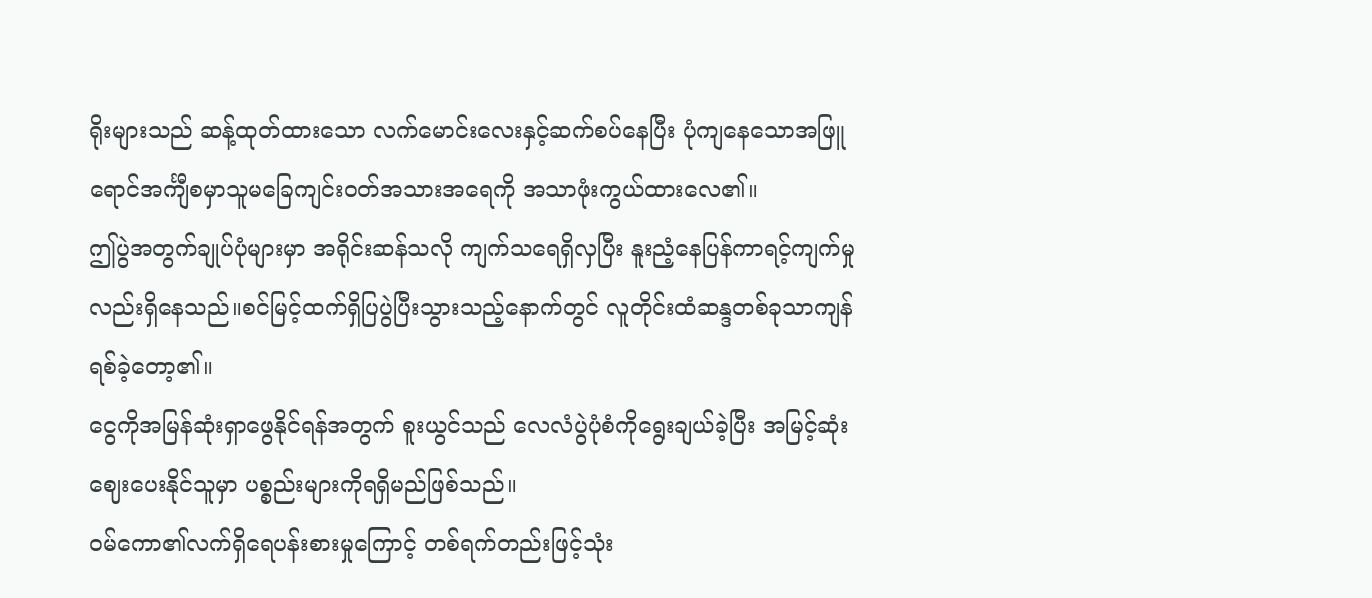ရိုးများသည် ဆန့်ထုတ်ထားသော လက်မောင်းလေးနှင့်ဆက်စပ်နေပြီး ပုံကျနေသောအဖြူရောင်အင်္ကျီစမှာသူမခြေကျင်းဝတ်အသားအရေကို အသာဖုံးကွယ်ထားလေ၏။
ဤပွဲအတွက်ချုပ်ပုံများမှာ အရိုင်းဆန်သလို ကျက်သရေရှိလှပြီး နူးညံ့နေပြန်ကာရင့်ကျက်မှုလည်းရှိနေသည်။စင်မြင့်ထက်ရှိပြပွဲပြီးသွားသည့်နောက်တွင် လူတိုင်းထံဆန္ဒတစ်ခုသာကျန်ရစ်ခဲ့တော့၏။
ငွေကိုအမြန်ဆုံးရှာဖွေနိုင်ရန်အတွက် စူးယွင်သည် လေလံပွဲပုံစံကိုရွေးချယ်ခဲ့ပြီး အမြင့်ဆုံးဈေးပေးနိုင်သူမှာ ပစ္စည်းများကိုရရှိမည်ဖြစ်သည်။
ဝမ်ကော၏လက်ရှိရေပန်းစားမှုကြောင့် တစ်ရက်တည်းဖြင့်သုံး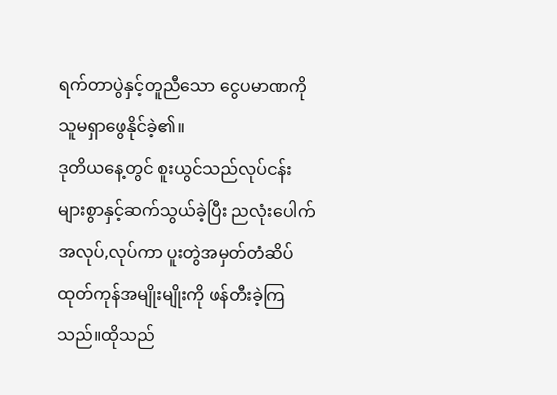ရက်တာပွဲနှင့်တူညီသော ငွေပမာဏကို သူမရှာဖွေနိုင်ခဲ့၏။
ဒုတိယနေ့တွင် စူးယွင်သည်လုပ်ငန်းများစွာနှင့်ဆက်သွယ်ခဲ့ပြီး ညလုံးပေါက်အလုပ်,လုပ်ကာ ပူးတွဲအမှတ်တံဆိပ် ထုတ်ကုန်အမျိုးမျိုးကို ဖန်တီးခဲ့ကြသည်။ထိုသည်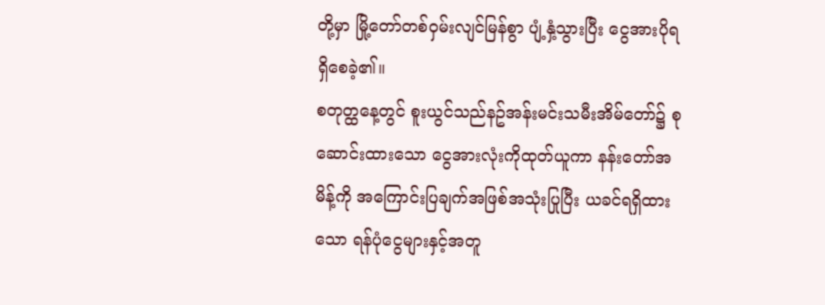တို့မှာ မြို့တော်တစ်ဝှမ်းလျင်မြန်စွာ ပျံ့နှံ့သွားပြီး ငွေအားပိုရရှိစေခဲ့၏။
စတုတ္ထနေ့တွင် စူးယွင်သည်နဥ်အန်းမင်းသမီးအိမ်တော်၌ စုဆောင်းထားသော ငွေအားလုံးကိုထုတ်ယူကာ နန်းတော်အမိန့်ကို အကြောင်းပြချက်အဖြစ်အသုံးပြုပြီး ယခင်ရရှိထားသော ရန်ပုံငွေများနှင့်အတူ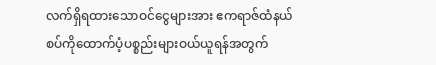လက်ရှိရထားသောဝင်ငွေများအား ဧကရာဇ်ထံနယ်စပ်ကိုထောက်ပံ့ပစ္စည်းများဝယ်ယူရန်အတွက်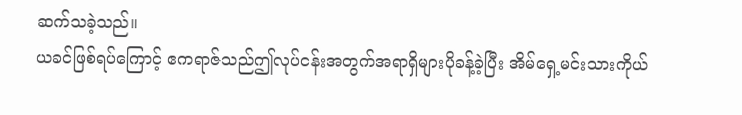ဆက်သခဲ့သည်။
ယခင်ဖြစ်ရပ်ကြောင့် ဧကရာဇ်သည်ဤလုပ်ငန်းအတွက်အရာရှိများပိုခန့်ခဲ့ပြီး အိမ်ရှေ့မင်းသားကိုယ်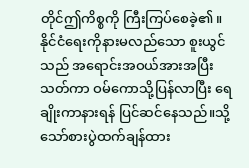တိုင်ဤကိစ္စကို ကြီးကြပ်စေခဲ့၏။
နိုင်ငံရေးကိုနားမလည်သော စူးယွင်သည် အရောင်းအဝယ်အားအပြီးသတ်ကာ ဝမ်ကောသို့ပြန်လာပြီး ရေချိုးကာနားရန် ပြင်ဆင်နေသည်။သို့သော်စားပွဲထက်ချန်ထား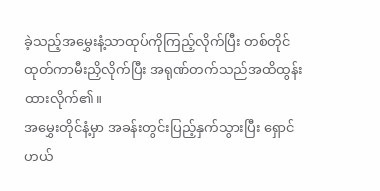ခဲ့သည့်အမွှေးနံ့သာထုပ်ကိုကြည့်လိုက်ပြီး တစ်တိုင်ထုတ်ကာမီးညှိလိုက်ပြီး အရုဏ်တက်သည်အထိထွန်းထားလိုက်၏။
အမွှေးတိုင်နံ့မှာ အခန်းတွင်းပြည့်နှက်သွားပြီး ရှောင်ဟယ်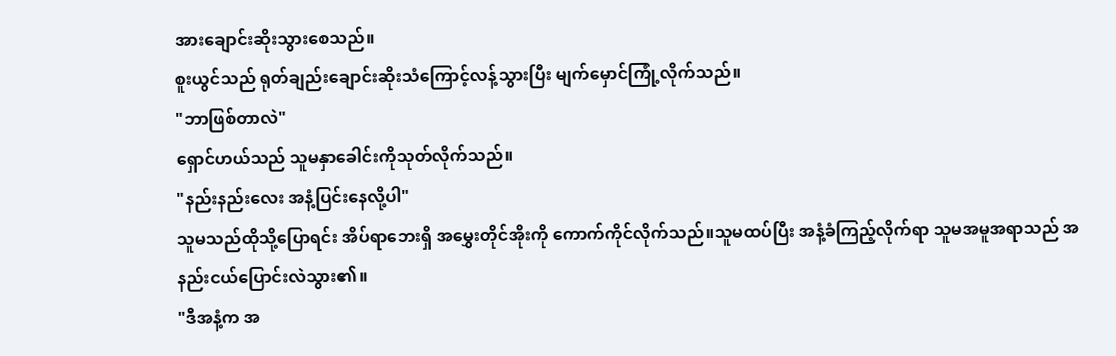အားချောင်းဆိုးသွားစေသည်။
စူးယွင်သည် ရုတ်ချည်းချောင်းဆိုးသံကြောင့်လန့်သွားပြီး မျက်မှောင်ကြုံ့လိုက်သည်။
"ဘာဖြစ်တာလဲ"
ရှောင်ဟယ်သည် သူမနှာခေါင်းကိုသုတ်လိုက်သည်။
"နည်းနည်းလေး အနံ့ပြင်းနေလို့ပါ"
သူမသည်ထိုသို့ပြောရင်း အိပ်ရာဘေးရှိ အမွှေးတိုင်အိုးကို ကောက်ကိုင်လိုက်သည်။သူမထပ်ပြီး အနံ့ခံကြည့်လိုက်ရာ သူမအမူအရာသည် အနည်းငယ်ပြောင်းလဲသွား၏။
"ဒီအနံ့က အ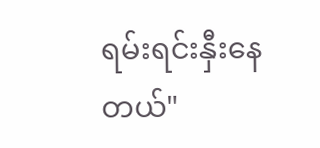ရမ်းရင်းနှီးနေတယ်"